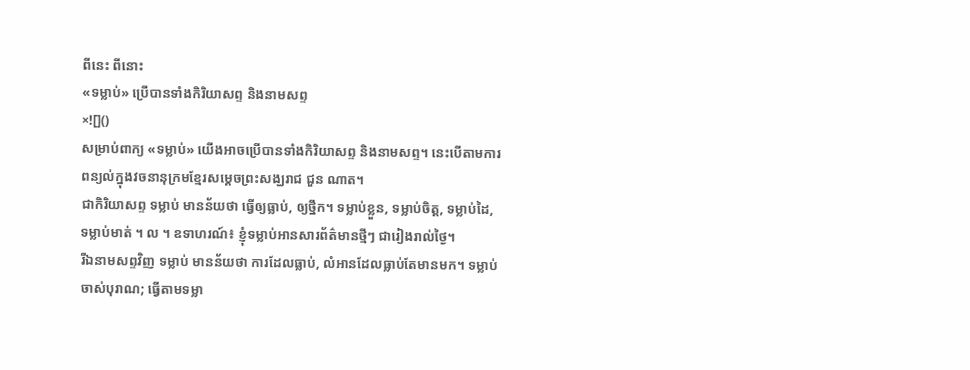ពីនេះ ពីនោះ
«ទម្លាប់» ប្រើបានទាំងកិរិយាសព្ទ និងនាមសព្ទ
×![]()
សម្រាប់ពាក្យ «ទម្លាប់» យើងអាចប្រើបានទាំងកិរិយាសព្ទ និងនាមសព្ទ។ នេះបើតាមការពន្យល់ក្នុងវចនានុក្រមខ្មែរសម្តេចព្រះសង្ឃរាជ ជួន ណាត។
ជាកិរិយាសព្ទ ទម្លាប់ មានន័យថា ធ្វើឲ្យធ្លាប់, ឲ្យថ្នឹក។ ទម្លាប់ខ្លួន, ទម្លាប់ចិត្ត, ទម្លាប់ដៃ, ទម្លាប់មាត់ ។ ល ។ ឧទាហរណ៍៖ ខ្ញុំទម្លាប់អានសារព័ត៌មានថ្មីៗ ជារៀងរាល់ថ្ងៃ។
រីឯនាមសព្ទវិញ ទម្លាប់ មានន័យថា ការដែលធ្លាប់, លំអានដែលធ្លាប់តែមានមក។ ទម្លាប់ចាស់បុរាណ; ធ្វើតាមទម្លា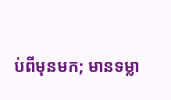ប់ពីមុនមក; មានទម្លា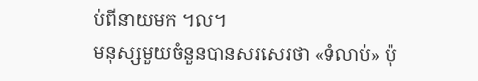ប់ពីនាយមក ។ល។
មនុស្សមួយចំនួនបានសរសេរថា «ទំលាប់» ប៉ុ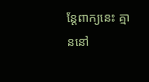ន្តែពាក្យនេះ គ្មាននៅ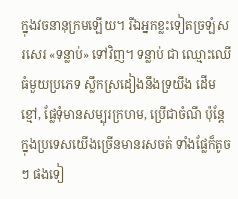ក្នុងវចនានុក្រមឡើយ។ រីឯអ្នកខ្លះទៀតច្រឡំសរសេរ «ទន្លាប់» ទៅវិញ។ ទន្លាប់ ជា ឈ្មោះឈើធំមួយប្រភេទ ស្លឹកស្រដៀងនឹងទ្រយឹង ដើមខ្មៅ, ផ្លែទុំមានសម្បុរក្រហម, ប្រើជាចំណី ប៉ុន្តែក្នុងប្រទេសយើងច្រើនមានរសចត់ ទាំងផ្លែក៏តូចៗ ផងទៀ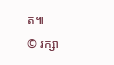ត៕
© រក្សា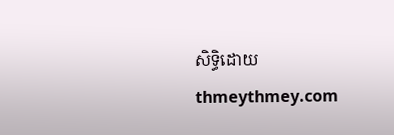សិទ្ធិដោយ thmeythmey.com